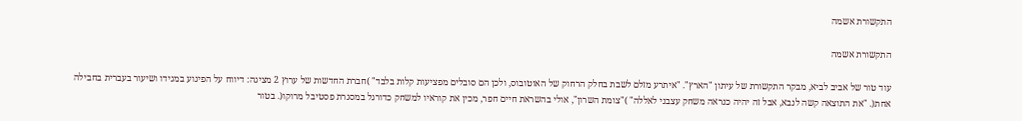התקשורת אשמה

התקשורת אשמה

עוד טור של אביב לביא, מבקר התקשורת של עיתון "הארץ". "איתרע מזלם לשבת בחלק הרחוק של האוטובוס, ולכן הם סובלים מפציעות קלות בלבד" )חברת החדשות של ערוץ 2 מציגה: דיווח על הפיגוע במגידו ושיעור בעברית בחבילה אחת(. "את התוצאה קשה לנבא, אבל זה יהיה כנראה משחק עצבני לאללה" )"צומת השרון", אולי בהשראת חיים חפר, מכין את קוראיו למשחק כדורגל במסגרת פסטיבל מרוקו(. בטור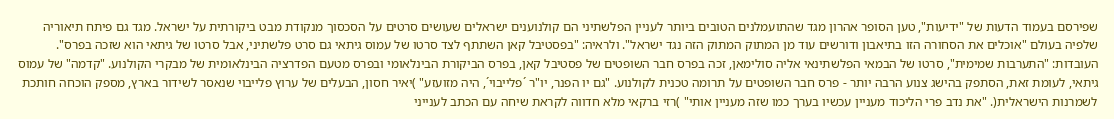שפירסם בעמוד הדעות של "ידיעות", טען הסופר אהרון מגד שהתועמלנים הטובים ביותר לעניין הפלשתיני הם קולנוענים ישראלים שעושים סרטים על הסכסוך מנקודת מבט ביקורתית על ישראל. מגד גם פיתח תיאוריה שלפיה בעולם "אוכלים את הסחורה הזו בתיאבון ודורשים עוד מן המתוק המתוק הזה נגד ישראל". ולראיה: "בפסטיבל קאן השתתף לצד סרטו של עמוס גיתאי גם סרט פלשתיני, אבל סרטו של גיתאי הוא שזכה בפרס". העובדות: "התערבות שמימית", סרטו של הבמאי הפלשתינאי אליה סולימאן, זכה בפרס חבר השופטים של פסטיבל קאן, בפרס הביקורת הבינלאומי ובפרס מטעם הפדרציה הבינלאומית של מבקרי הקולנוע. "קדמה" של עמוס גיתאי, לעומת זאת, הסתפק בהישג צנוע הרבה יותר - פרס חבר השופטים על תרומה טכנית לקולנוע. "גם יו הפנר, יו"ר ´פלייבוי´, היה מזועזע" )יאיר חסון, הבעלים של ערוץ פלייבוי שנאסר לשידור בארץ, מספק הוכחה חותכת לשמרנות הישראלית(. "את נדב פרי הליכוד מעניין עכשיו בערך כמו שזה מעניין אותי" )רזי ברקאי מלא חדווה לקראת שיחה עם הכתב לענייני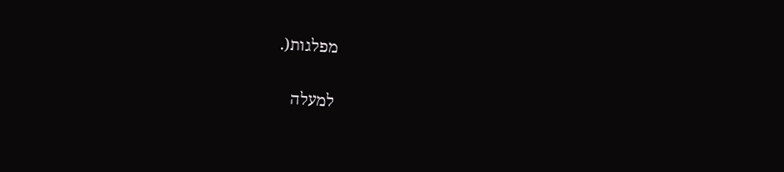מפלגות(.

למעלה